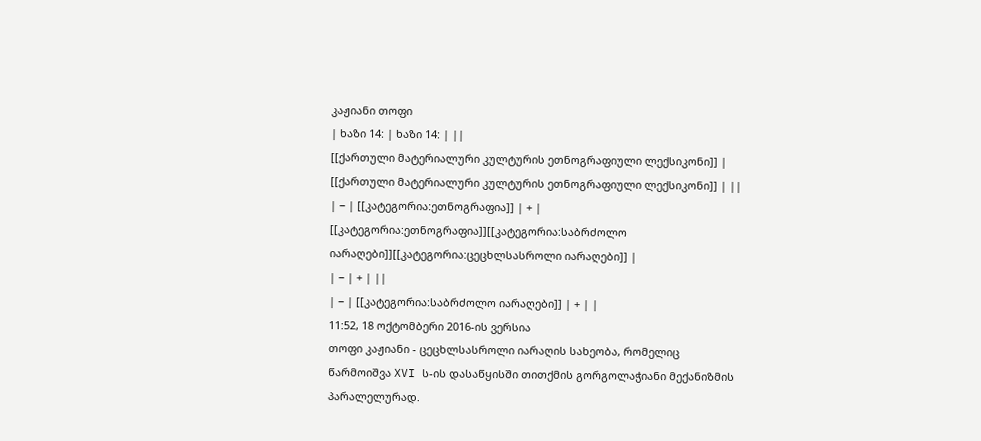კაჟიანი თოფი
| ხაზი 14: | ხაზი 14: | ||
[[ქართული მატერიალური კულტურის ეთნოგრაფიული ლექსიკონი]] | [[ქართული მატერიალური კულტურის ეთნოგრაფიული ლექსიკონი]] | ||
| − | [[კატეგორია:ეთნოგრაფია]] | + | [[კატეგორია:ეთნოგრაფია]][[კატეგორია:საბრძოლო იარაღები]][[კატეგორია:ცეცხლსასროლი იარაღები]] |
| − | + | ||
| − | [[კატეგორია:საბრძოლო იარაღები]] | + | |
11:52, 18 ოქტომბერი 2016-ის ვერსია
თოფი კაჟიანი - ცეცხლსასროლი იარაღის სახეობა, რომელიც წარმოიშვა XVI ს-ის დასაწყისში თითქმის გორგოლაჭიანი მექანიზმის პარალელურად.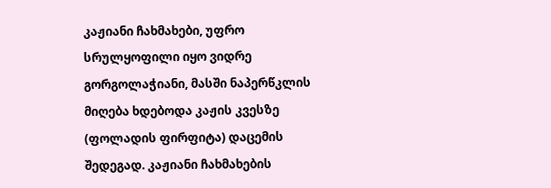კაჟიანი ჩახმახები, უფრო სრულყოფილი იყო ვიდრე გორგოლაჭიანი, მასში ნაპერწკლის მიღება ხდებოდა კაჟის კვესზე (ფოლადის ფირფიტა) დაცემის შედეგად. კაჟიანი ჩახმახების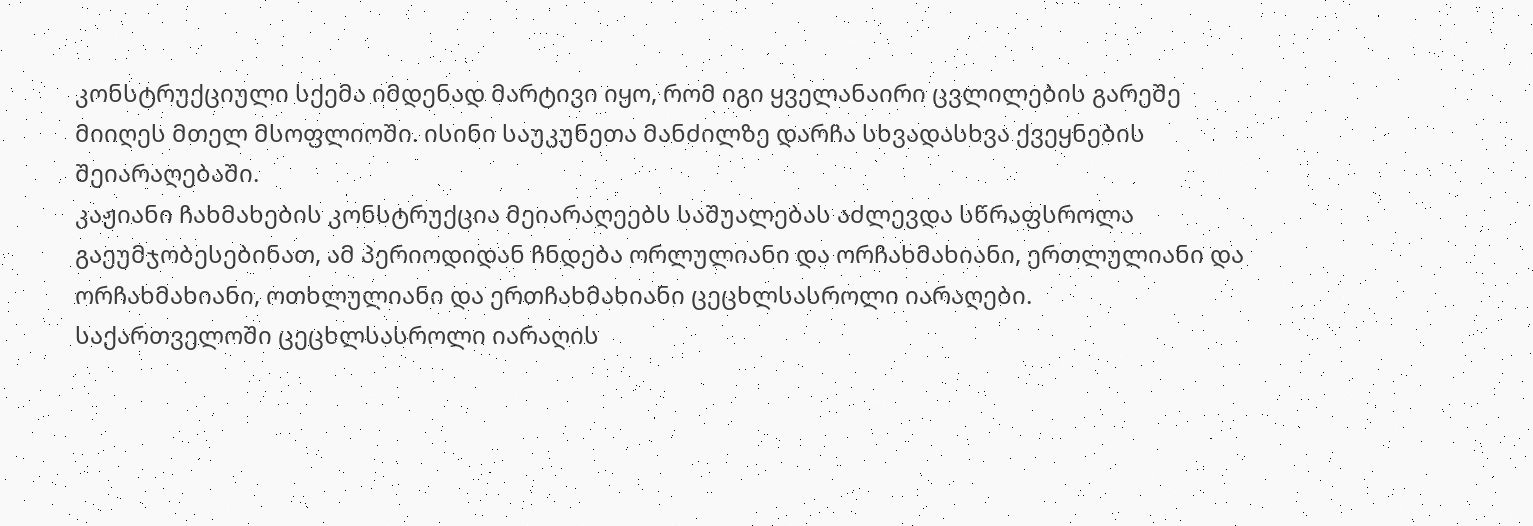კონსტრუქციული სქემა იმდენად მარტივი იყო, რომ იგი ყველანაირი ცვლილების გარეშე მიიღეს მთელ მსოფლიოში. ისინი საუკუნეთა მანძილზე დარჩა სხვადასხვა ქვეყნების შეიარაღებაში.
კაჟიანი ჩახმახების კონსტრუქცია მეიარაღეებს საშუალებას აძლევდა სწრაფსროლა გაეუმჯობესებინათ, ამ პერიოდიდან ჩნდება ორლულიანი და ორჩახმახიანი, ერთლულიანი და ორჩახმახიანი, ოთხლულიანი და ერთჩახმახიანი ცეცხლსასროლი იარაღები.
საქართველოში ცეცხლსასროლი იარაღის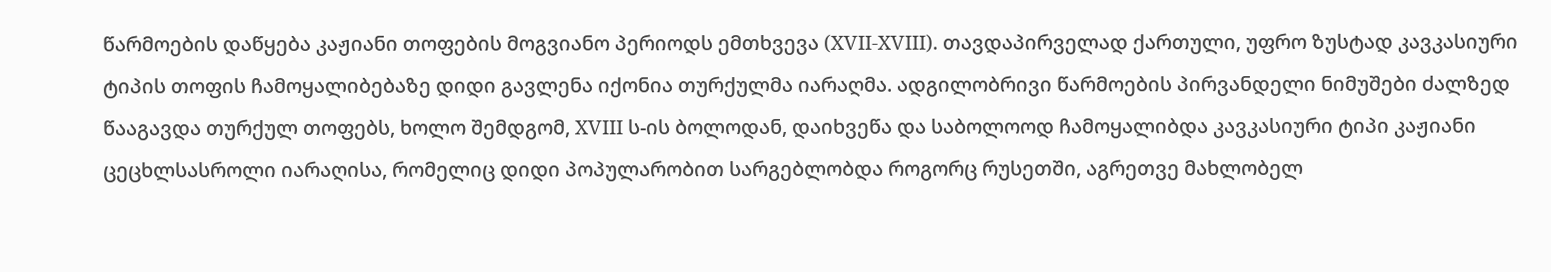წარმოების დაწყება კაჟიანი თოფების მოგვიანო პერიოდს ემთხვევა (XVII-XVIII). თავდაპირველად ქართული, უფრო ზუსტად კავკასიური ტიპის თოფის ჩამოყალიბებაზე დიდი გავლენა იქონია თურქულმა იარაღმა. ადგილობრივი წარმოების პირვანდელი ნიმუშები ძალზედ წააგავდა თურქულ თოფებს, ხოლო შემდგომ, XVIII ს-ის ბოლოდან, დაიხვეწა და საბოლოოდ ჩამოყალიბდა კავკასიური ტიპი კაჟიანი ცეცხლსასროლი იარაღისა, რომელიც დიდი პოპულარობით სარგებლობდა როგორც რუსეთში, აგრეთვე მახლობელ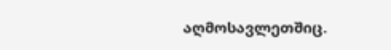აღმოსავლეთშიც.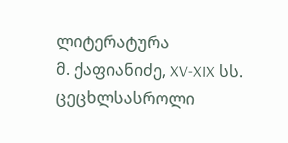ლიტერატურა
მ. ქაფიანიძე, XV-XIX სს. ცეცხლსასროლი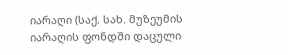იარაღი (საქ. სახ. მუზეუმის იარაღის ფონდში დაცული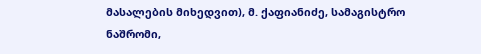მასალების მიხედვით), მ. ქაფიანიძე, სამაგისტრო ნაშრომი,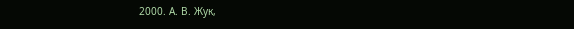2000. А. В. Жук,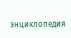энциклопедия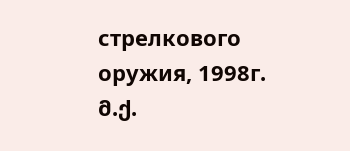стрелкового оружия, 1998г. მ.ქ.